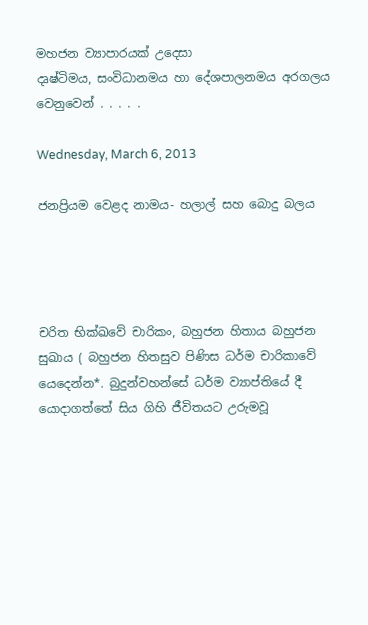මහජන ව්‍යාපාරයක් උදෙසා
දෘෂ්ටිමය, සංවිධානමය හා දේශපාලනමය අරගලය වෙනුවෙන් . . . . .

Wednesday, March 6, 2013

ජනප්‍රියම වෙළද නාමය- හලාල් සහ බොදු බලය




චරිත භික්ඛවේ චාරිකං, බහුජන හිතාය බහුජන සුඛාය ( බහුජන හිතසුව පිණිස ධර්ම චාරිකාවේ යෙදෙන්න*. බුදුන්වහන්සේ ධර්ම ව්‍යාප්තියේ දී යොදාගත්තේ සිය ගිහි ජීවිතයට උරුමවූ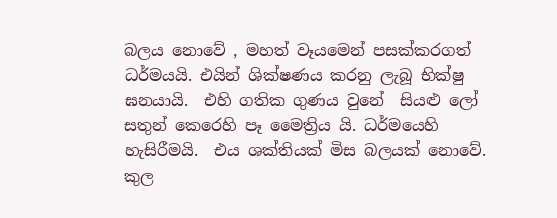බලය නොවේ , මහත් වෑයමෙන් පසක්කරගත් ධර්මයයි. එයින් ශික්ෂණය කරනු ලැබූ භික්ෂු ඝනයායි.  එහි ගතික ගුණය වුනේ  සියළු ලෝ සතුන් කෙරෙහි පෑ මෛත්‍රිය යි. ධර්මයෙහි  හැසිරීමයි.  එය ශක්තියක් මිස බලයක් නොවේ. කුල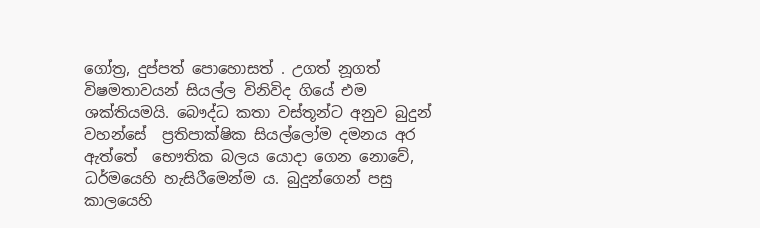ගෝත්‍ර, දුප්පත් පොහොසත් . උගත් නූගත් විෂමතාවයන් සියල්ල විනිවිද ගියේ එම ශක්තියමයි. බෞද්ධ කතා වස්තූන්ට අනුව බුදුන් වහන්සේ  ප්‍රතිපාක්ෂික සියල්ලෝම දමනය අර ඇත්තේ  භෞතික බලය යොදා ගෙන නොවේ, ධර්මයෙහි හැසිරීමෙන්ම ය. බුදුන්ගෙන් පසු කාලයෙහි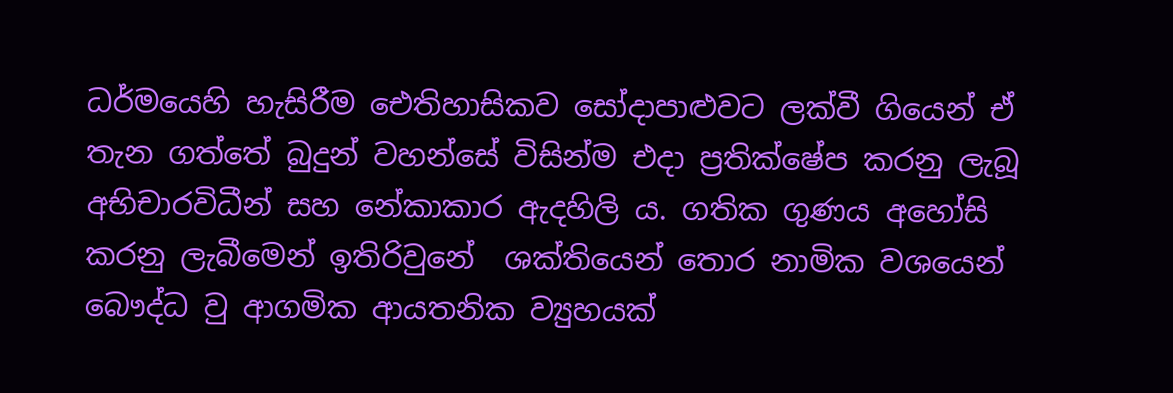ධර්මයෙහි හැසිරීම ඓතිහාසිකව සෝදාපාළුවට ලක්වී ගියෙන් ඒ තැන ගත්තේ බුදුන් වහන්සේ විසින්ම එදා ප්‍රතික්ෂේප කරනු ලැබූ අභිචාරවිධීන් සහ නේකාකාර ඇදහිලි ය. ගතික ගුණය අහෝසි කරනු ලැබීමෙන් ඉතිරිවුනේ  ශක්තියෙන් තොර නාමික වශයෙන්  බෞද්ධ වු ආගමික ආයතනික ව්‍යුහයක්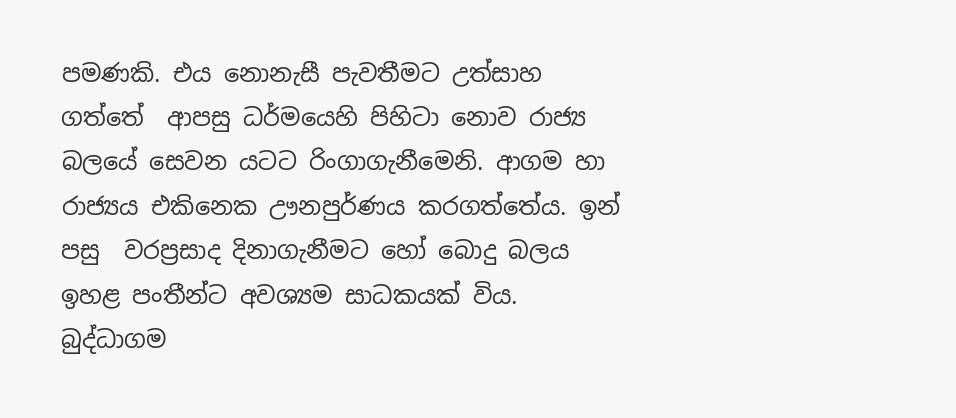පමණකි. එය නොනැසී පැවතීමට උත්සාහ ගත්තේ  ආපසු ධර්මයෙහි පිහිටා නොව රාජ්‍ය  බලයේ සෙවන යටට රිංගාගැනීමෙනි. ආගම හා රාජ්‍යය එකිනෙක ඌනපුර්ණය කරගත්තේය. ඉන් පසු  වරප්‍රසාද දිනාගැනීමට හෝ බොදු බලය ඉහළ පංතීන්ට අවශ්‍යම සාධකයක් විය.  බුද්ධාගම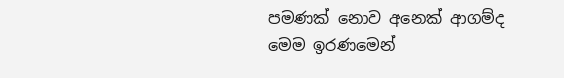පමණක් නොව අනෙක් ආගම්ද මෙම ඉරණමෙන්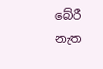බේරී නැත